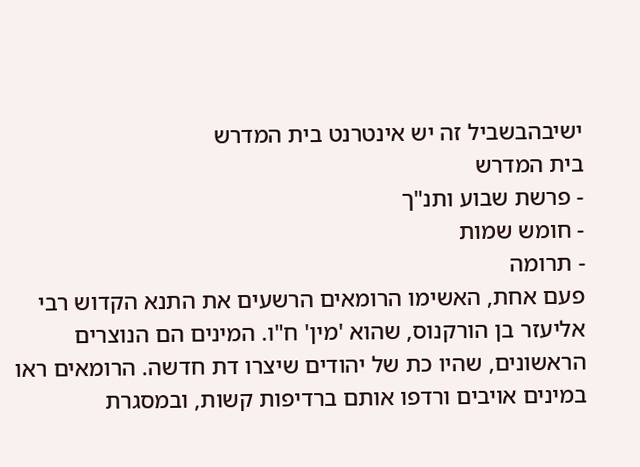ישיבהבשביל זה יש אינטרנט בית המדרש
בית המדרש
- פרשת שבוע ותנ"ך
- חומש שמות
- תרומה
פעם אחת, האשימו הרומאים הרשעים את התנא הקדוש רבי אליעזר בן הורקנוס, שהוא 'מין' ח"ו. המינים הם הנוצרים הראשונים, שהיו כת של יהודים שיצרו דת חדשה. הרומאים ראו במינים אויבים ורדפו אותם ברדיפות קשות, ובמסגרת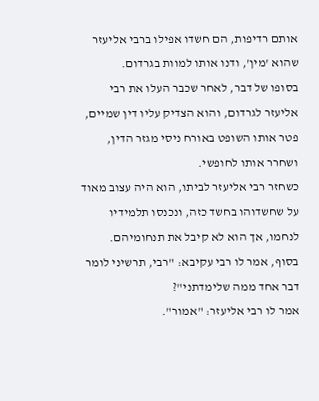אותם רדיפות, הם חשדו אפילו ברבי אליעזר שהוא 'מין', ודנו אותו למוות בגרדום.
בסופו של דבר, לאחר שכבר העלו את רבי אליעזר לגרדום, והוא הצדיק עליו דין שמיים, פטר אותו השופט באורח ניסי מגזר הדין, ושחרר אותו לחופשי.
כשחזר רבי אליעזר לביתו, הוא היה עצוב מאוד על שחשדוהו בחשד כזה, ונכנסו תלמידיו לנחמו, אך הוא לא קיבל את תנחומיהם.
בסוף, אמר לו רבי עקיבא: "רבי, תרשיני לומר דבר אחד ממה שלימדתני"?
אמר לו רבי אליעזר: "אמור".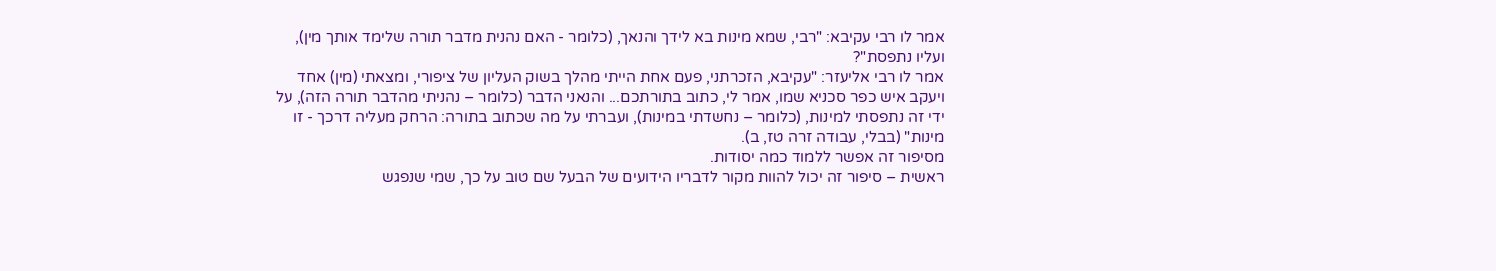אמר לו רבי עקיבא: "רבי, שמא מינות בא לידך והנאך, (כלומר - האם נהנית מדבר תורה שלימד אותך מין), ועליו נתפסת"?
אמר לו רבי אליעזר: "עקיבא, הזכרתני, פעם אחת הייתי מהלך בשוק העליון של ציפורי, ומצאתי (מין) אחד ויעקב איש כפר סכניא שמו, אמר לי, כתוב בתורתכם... והנאני הדבר (כלומר – נהניתי מהדבר תורה הזה), על ידי זה נתפסתי למינות, (כלומר – נחשדתי במינות), ועברתי על מה שכתוב בתורה: הרחק מעליה דרכך - זו מינות" (בבלי, עבודה זרה טז, ב).
מסיפור זה אפשר ללמוד כמה יסודות.
ראשית – סיפור זה יכול להוות מקור לדבריו הידועים של הבעל שם טוב על כך, שמי שנפגש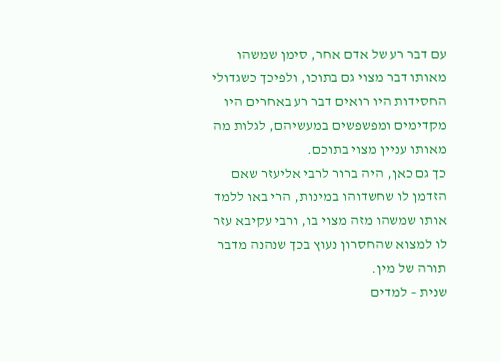עם דבר רע של אדם אחר, סימן שמשהו מאותו דבר מצוי גם בתוכו, ולפיכך כשגדולי החסידות היו רואים דבר רע באחרים היו מקדימים ומפשפשים במעשיהם, לגלות מה מאותו עניין מצוי בתוכם.
כך גם כאן, היה ברור לרבי אליעזר שאם הזדמן לו שחשדוהו במינות, הרי באו ללמד אותו שמשהו מזה מצוי בו, ורבי עקיבא עזר לו למצוא שהחסרון נעוץ בכך שנהנה מדבר תורה של מין.
שנית – למדים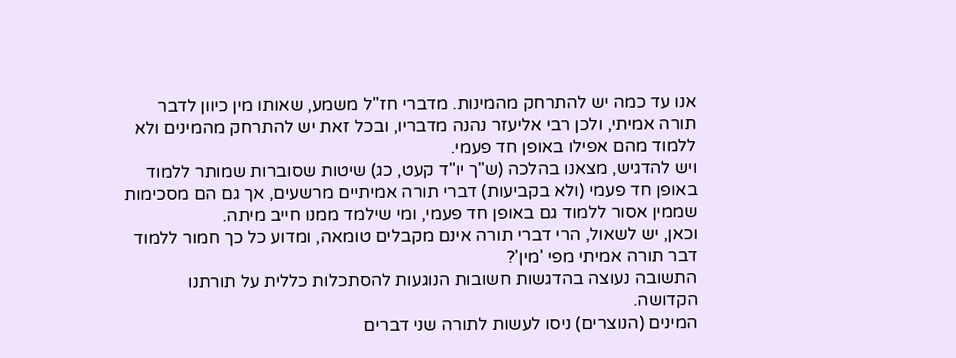אנו עד כמה יש להתרחק מהמינות. מדברי חז"ל משמע, שאותו מין כיוון לדבר תורה אמיתי, ולכן רבי אליעזר נהנה מדבריו, ובכל זאת יש להתרחק מהמינים ולא ללמוד מהם אפילו באופן חד פעמי.
ויש להדגיש, מצאנו בהלכה (ש"ך יו"ד קעט, כג) שיטות שסוברות שמותר ללמוד באופן חד פעמי (ולא בקביעות) דברי תורה אמיתיים מרשעים, אך גם הם מסכימות שממין אסור ללמוד גם באופן חד פעמי, ומי שילמד ממנו חייב מיתה.
וכאן, יש לשאול, הרי דברי תורה אינם מקבלים טומאה, ומדוע כל כך חמור ללמוד דבר תורה אמיתי מפי 'מין'?
התשובה נעוצה בהדגשות חשובות הנוגעות להסתכלות כללית על תורתנו הקדושה.
המינים (הנוצרים) ניסו לעשות לתורה שני דברים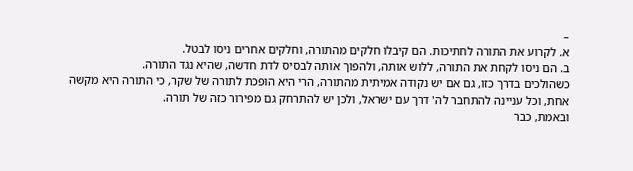–
א. לקרוע את התורה לחתיכות. הם קיבלו חלקים מהתורה, וחלקים אחרים ניסו לבטל.
ב. הם ניסו לקחת את התורה, ללוש אותה, ולהפוך אותה לבסיס לדת חדשה, שהיא נגד התורה.
כשהולכים בדרך כזו, גם אם יש נקודה אמיתית מהתורה, הרי היא הופכת לתורה של שקר, כי התורה היא מקשה אחת, וכל עניינה להתחבר לה' דרך עם ישראל, ולכן יש להתרחק גם מפירור כזה של תורה.
ובאמת, כבר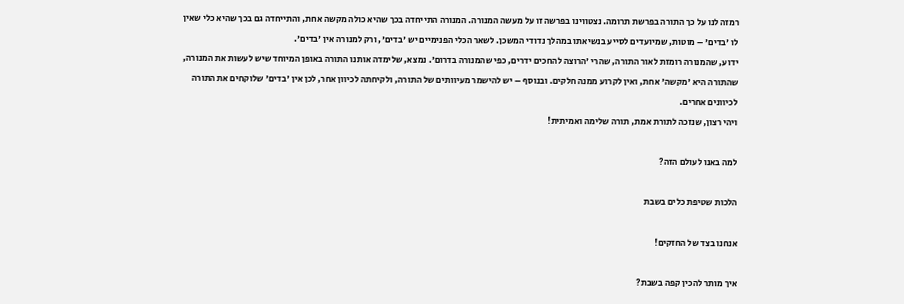רמזה לנו על כך התורה בפרשת תרומה. נצטווינו בפרשה זו על מעשה המנורה. המנורה התייחדה בכך שהיא כולה מקשה אחת, והתייחדה גם בכך שהיא כלי שאין לו 'בדים' – מוטות, שמיועדים לסייע בנשיאתו במהלך נדודי המשכן. לשאר הכלי הפנימיים יש 'בדים', ורק למנורה אין 'בדים'.
ידוע, שהמנורה רומזת לאור התורה, שהרי 'הרוצה להחכים ידרים, כפי שהמנורה בדרום'. נמצא, שלימדה אותנו התורה באופן המיוחד שיש לעשות את המנורה, שהתורה היא 'מקשה' אחת, ואין לקרוע ממנה חלקים. ובנוסף – יש להישמר מעיוותים של התורה, ולקיחתה לכיוון אחר, לכן אין 'בדים' שלוקחים את התורה לכיוונים אחרים.
ויהי רצון, שנזכה לתורת אמת, תורה שלימה ואמיתית!

למה באנו לעולם הזה?

הלכות שטיפת כלים בשבת

אנחנו בצד של החזקים!

איך מותר להכין קפה בשבת?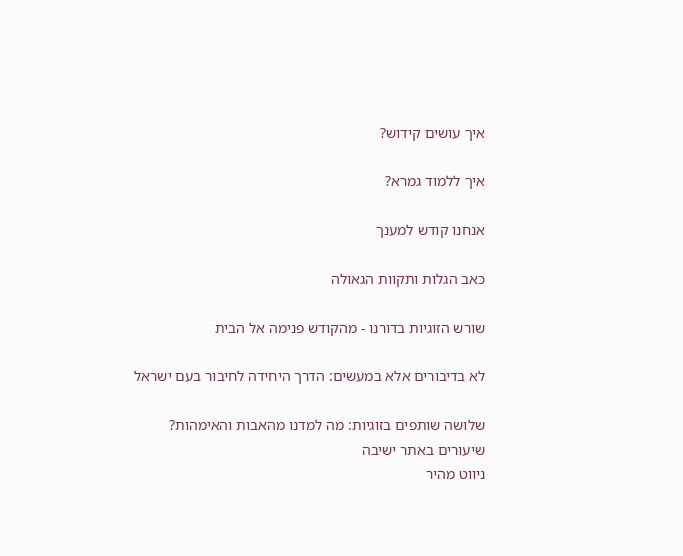איך עושים קידוש?

איך ללמוד גמרא?

אנחנו קודש למענך

כאב הגלות ותקוות הגאולה

שורש הזוגיות בדורנו - מהקודש פנימה אל הבית

לא בדיבורים אלא במעשים: הדרך היחידה לחיבור בעם ישראל

שלושה שותפים בזוגיות: מה למדנו מהאבות והאימהות?
שיעורים באתר ישיבה
ניווט מהיר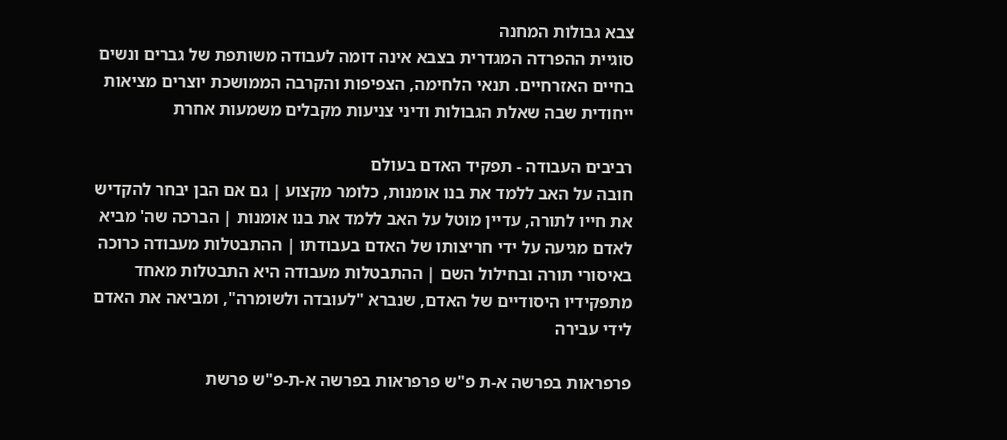צבא גבולות המחנה
סוגיית ההפרדה המגדרית בצבא אינה דומה לעבודה משותפת של גברים ונשים בחיים האזרחיים. תנאי הלחימה, הצפיפות והקרבה הממושכת יוצרים מציאות ייחודית שבה שאלת הגבולות ודיני צניעות מקבלים משמעות אחרת

רביבים העבודה - תפקיד האדם בעולם
חובה על האב ללמד את בנו אומנות, כלומר מקצוע | גם אם הבן יבחר להקדיש את חייו לתורה, עדיין מוטל על האב ללמד את בנו אומנות | הברכה שה' מביא לאדם מגיעה על ידי חריצותו של האדם בעבודתו | ההתבטלות מעבודה כרוכה באיסורי תורה ובחילול השם | ההתבטלות מעבודה היא התבטלות מאחד מתפקידיו היסודיים של האדם, שנברא "לעובדה ולשומרה", ומביאה את האדם לידי עבירה

פרפראות בפרשה א-ת פ"ש פרפראות בפרשה א-ת-פ"ש פרשת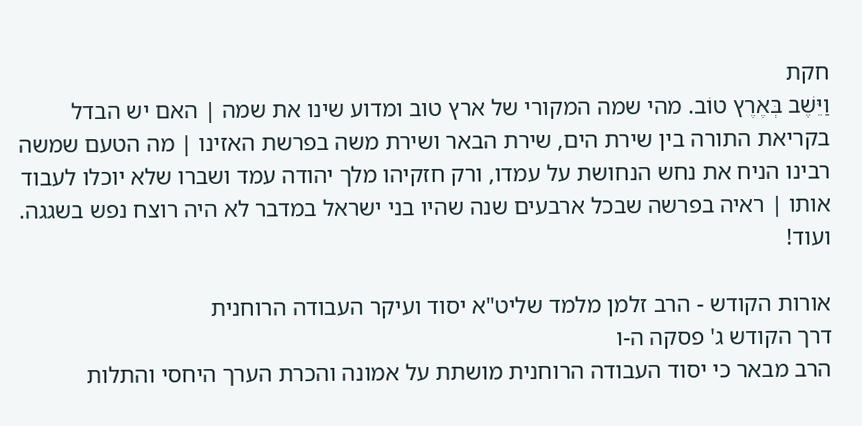חקת
וַיֵּשֶׁב בְּאֶרֶץ טוֹב. מהי שמה המקורי של ארץ טוב ומדוע שינו את שמה | האם יש הבדל בקריאת התורה בין שירת הים, שירת הבאר ושירת משה בפרשת האזינו | מה הטעם שמשה רבינו הניח את נחש הנחושת על עמדו, ורק חזקיהו מלך יהודה עמד ושברו שלא יוכלו לעבוד אותו | ראיה בפרשה שבכל ארבעים שנה שהיו בני ישראל במדבר לא היה רוצח נפש בשגגה. ועוד!

אורות הקודש - הרב זלמן מלמד שליט"א יסוד ועיקר העבודה הרוחנית
דרך הקודש ג' פסקה ה-ו
הרב מבאר כי יסוד העבודה הרוחנית מושתת על אמונה והכרת הערך היחסי והתלות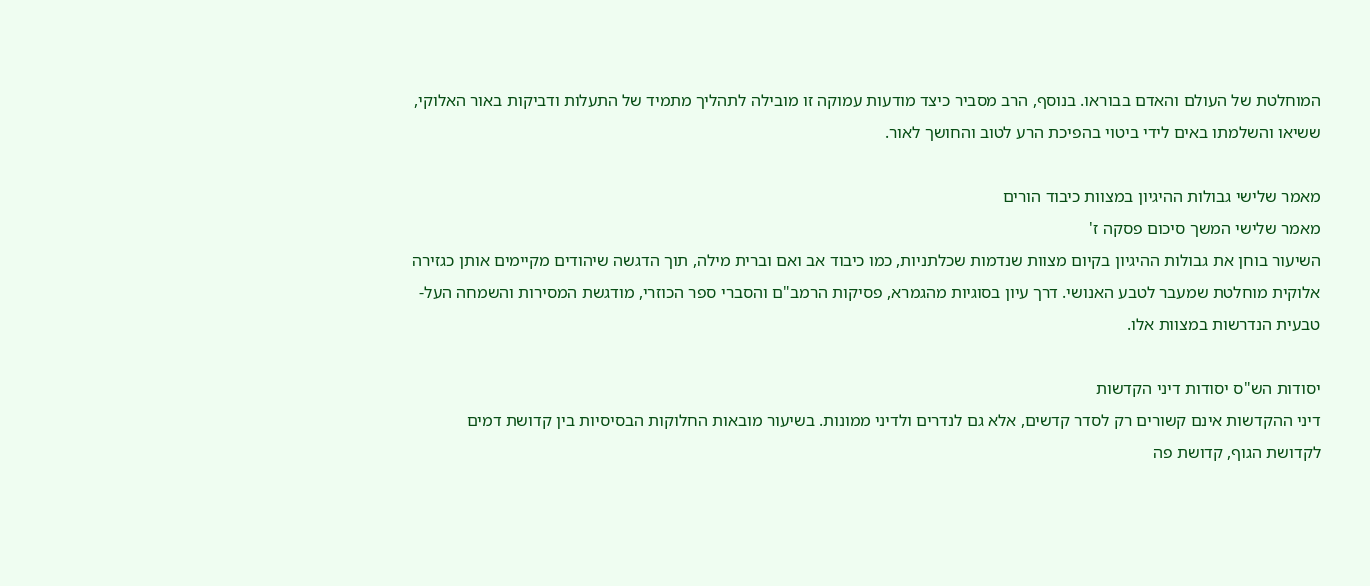המוחלטת של העולם והאדם בבוראו. בנוסף, הרב מסביר כיצד מודעות עמוקה זו מובילה לתהליך מתמיד של התעלות ודביקות באור האלוקי, ששיאו והשלמתו באים לידי ביטוי בהפיכת הרע לטוב והחושך לאור.

מאמר שלישי גבולות ההיגיון במצוות כיבוד הורים
מאמר שלישי המשך סיכום פסקה ז'
השיעור בוחן את גבולות ההיגיון בקיום מצוות שנדמות שכלתניות, כמו כיבוד אב ואם וברית מילה, תוך הדגשה שיהודים מקיימים אותן כגזירה אלוקית מוחלטת שמעבר לטבע האנושי. דרך עיון בסוגיות מהגמרא, פסיקות הרמב"ם והסברי ספר הכוזרי, מודגשת המסירות והשמחה העל-טבעית הנדרשות במצוות אלו.

יסודות הש"ס יסודות דיני הקדשות
דיני ההקדשות אינם קשורים רק לסדר קדשים, אלא גם לנדרים ולדיני ממונות. בשיעור מובאות החלוקות הבסיסיות בין קדושת דמים לקדושת הגוף, קדושת פה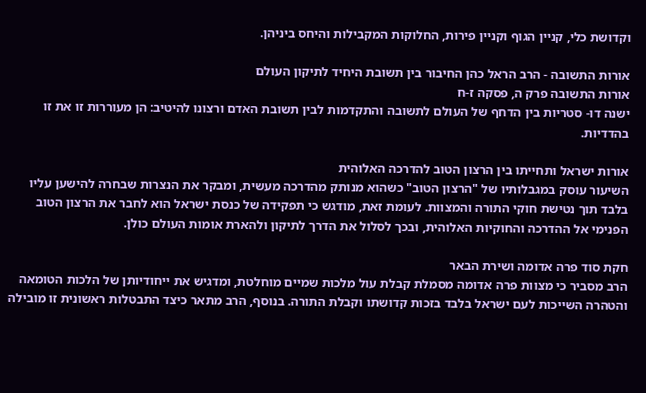וקדושת כלי, קניין הגוף וקניין פירות, החלוקות המקבילות והיחס ביניהן.

אורות התשובה - הרב הראל כהן החיבור בין תשובת היחיד לתיקון העולם
אורות התשובה פרק ה, פסקה ז-ח
ישנה דו- סטריות בין הדחף של העולם לתשובה והתקדמות לבין תשובת האדם ורצונו להיטיב: הן מעוררות זו את זו בהדדיות.

אורות ישראל ותחייתו בין הרצון הטוב להדרכה האלוהית
השיעור עוסק במגבלותיו של "הרצון הטוב" כשהוא מנותק מהדרכה מעשית, ומבקר את הנצרות שבחרה להישען עליו בלבד תוך נטישת חוקי התורה והמצוות. לעומת זאת, מודגש כי תפקידה של כנסת ישראל הוא לחבר את הרצון הטוב הפנימי אל ההדרכה והחוקיות האלוהית, ובכך לסלול את הדרך לתיקון ולהארת אומות העולם כולן.

חקת סוד פרה אדומה ושירת הבאר
הרב מסביר כי מצוות פרה אדומה מסמלת קבלת עול מלכות שמיים מוחלטת, ומדגיש את ייחודיותן של הלכות הטומאה והטהרה השייכות לעם ישראל בלבד בזכות קדושתו וקבלת התורה. בנוסף, הרב מתאר כיצד התבטלות ראשונית זו מובילה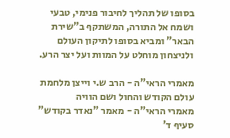בסופו של תהליך לחיבור פנימי, טבעי ושמח אל התורה, המשתקף ב"שירת הבאר" ומביא בסופו לתיקון העולם ולניצחון מוחלט על המוות ועל יצר הרע.

מאמרי הראי"ה - הרב ש.י וייצן מלחמת עולם הקודש והחול ושם הוויה
מאמרי הראי"ה - מאמר "נאדר בקודש" סעיף ד'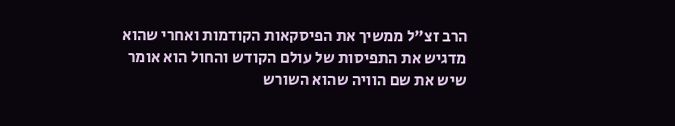הרב זצ"ל ממשיך את הפיסקאות הקודמות ואחרי שהוא מדגיש את התפיסות של עולם הקודש והחול הוא אומר שיש את שם הוויה שהוא השורש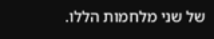של שני מלחמות הללו.